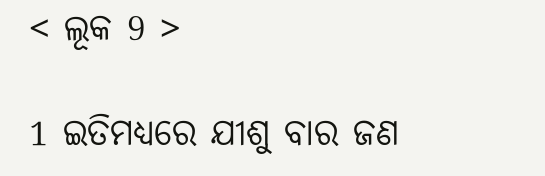< ଲୂକ 9 >

1 ଇତିମଧ୍ୟରେ ଯୀଶୁ ବାର ଜଣ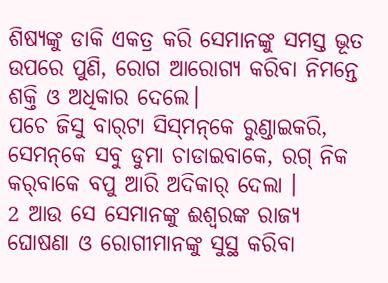ଶିଷ୍ୟଙ୍କୁ ଡାକି ଏକତ୍ର କରି ସେମାନଙ୍କୁ ସମସ୍ତ ଭୂତ ଉପରେ ପୁଣି, ରୋଗ ଆରୋଗ୍ୟ କରିବା ନିମନ୍ତେ ଶକ୍ତି ଓ ଅଧିକାର ଦେଲେ।
ପଚେ ଜିସୁ ବାର୍‌ଟା ସିସ୍‌ମନ୍‌କେ ରୁଣ୍ଡାଇକରି, ସେମନ୍‌କେ ସବୁ ଡୁମା ଚାଡାଇବାକେ, ରଗ୍‌ ନିକ କର୍‌ବାକେ ବପୁ ଆରି ଅଦିକାର୍‌ ଦେଲା ।
2 ଆଉ ସେ ସେମାନଙ୍କୁ ଈଶ୍ବରଙ୍କ ରାଜ୍ୟ ଘୋଷଣା ଓ ରୋଗୀମାନଙ୍କୁ ସୁସ୍ଥ କରିବା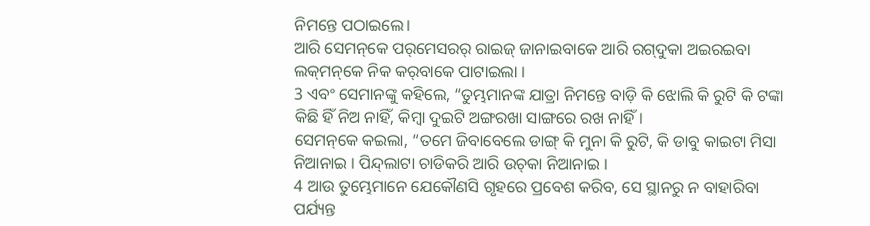ନିମନ୍ତେ ପଠାଇଲେ।
ଆରି ସେମନ୍‌କେ ପର୍‌ମେସରର୍‌ ରାଇଜ୍‌ ଜାନାଇବାକେ ଆରି ରଗ୍‌ଦୁକା ଅଇରଇବା ଲକ୍‌ମନ୍‌କେ ନିକ କର୍‌ବାକେ ପାଟାଇଲା ।
3 ଏବଂ ସେମାନଙ୍କୁ କହିଲେ, “ତୁମ୍ଭମାନଙ୍କ ଯାତ୍ରା ନିମନ୍ତେ ବାଡ଼ି କି ଝୋଲି କି ରୁଟି କି ଟଙ୍କା କିଛି ହିଁ ନିଅ ନାହିଁ, କିମ୍ବା ଦୁଇଟି ଅଙ୍ଗରଖା ସାଙ୍ଗରେ ରଖ ନାହିଁ।
ସେମନ୍‌କେ କଇଲା, “ତମେ ଜିବାବେଲେ ଡାଙ୍ଗ୍‌ କି ମୁନା କି ରୁଟି, କି ଡାବୁ କାଇଟା ମିସା ନିଆନାଇ । ପିନ୍ଦ୍‌ଲାଟା ଚାଡିକରି ଆରି ଉଚ୍‌କା ନିଆନାଇ ।
4 ଆଉ ତୁମ୍ଭେମାନେ ଯେକୌଣସି ଗୃହରେ ପ୍ରବେଶ କରିବ, ସେ ସ୍ଥାନରୁ ନ ବାହାରିବା ପର୍ଯ୍ୟନ୍ତ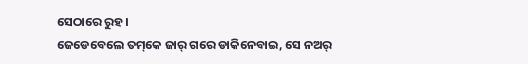ସେଠାରେ ରୁହ।
ଜେଡେବେଲେ ତମ୍‌କେ ଜାର୍‌ ଗରେ ଡାକିନେବାଇ, ସେ ନଅର୍‌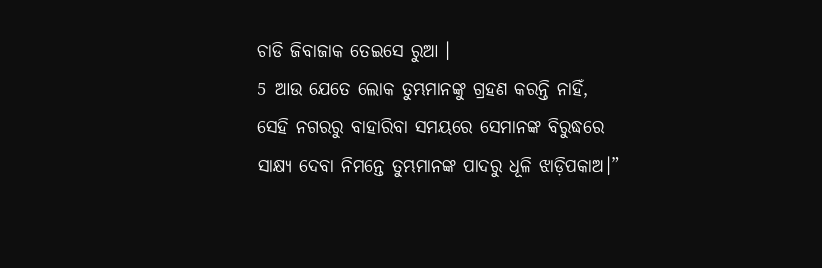ଚାଡି ଜିବାଜାକ ତେଇସେ ରୁଆ ।
5 ଆଉ ଯେତେ ଲୋକ ତୁମ୍ଭମାନଙ୍କୁ ଗ୍ରହଣ କରନ୍ତି ନାହିଁ, ସେହି ନଗରରୁ ବାହାରିବା ସମୟରେ ସେମାନଙ୍କ ବିରୁଦ୍ଧରେ ସାକ୍ଷ୍ୟ ଦେବା ନିମନ୍ତେ ତୁମ୍ଭମାନଙ୍କ ପାଦରୁ ଧୂଳି ଝାଡ଼ିପକାଅ।”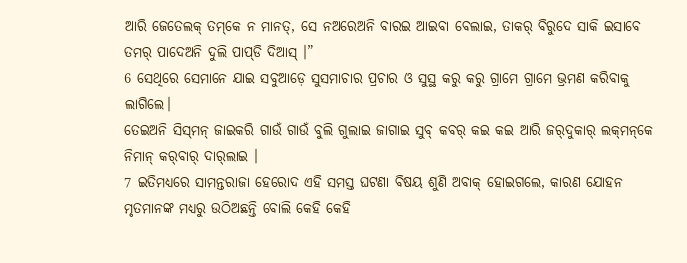ଆରି ଜେତେଲକ୍‌ ତମ୍‌କେ ନ ମାନତ୍‌, ସେ ନଅରେଅନି ବାରଇ ଆଇବା ବେଲାଇ, ତାକର୍‌ ବିରୁଦେ ସାକି ଇସାବେ ତମର୍‌ ପାଦେଅନି ଦୁଲି ପାପ୍‌ଡି ଦିଆସ୍‌ ।”
6 ସେଥିରେ ସେମାନେ ଯାଇ ସବୁଆଡ଼େ ସୁସମାଚାର ପ୍ରଚାର ଓ ସୁସ୍ଥ କରୁ କରୁ ଗ୍ରାମେ ଗ୍ରାମେ ଭ୍ରମଣ କରିବାକୁ ଲାଗିଲେ।
ତେଇଅନି ସିସ୍‌ମନ୍‌ ଜାଇକରି ଗାଉଁ ଗାଉଁ ବୁଲି ଗୁଲାଇ ଜାଗାଇ ସୁବ୍‌ କବର୍‌ କଇ କଇ ଆରି ଜର୍‌ଦୁକାର୍‌ ଲକ୍‌ମନ୍‌କେ ନିମାନ୍‌ କର୍‌ବାର୍‌ ଦାର୍‌ଲାଇ ।
7 ଇତିମଧ୍ୟରେ ସାମନ୍ତରାଜା ହେରୋଦ ଏହି ସମସ୍ତ ଘଟଣା ବିଷୟ ଶୁଣି ଅବାକ୍ ହୋଇଗଲେ, କାରଣ ଯୋହନ ମୃତମାନଙ୍କ ମଧ୍ୟରୁ ଉଠିଅଛନ୍ତି ବୋଲି କେହି କେହି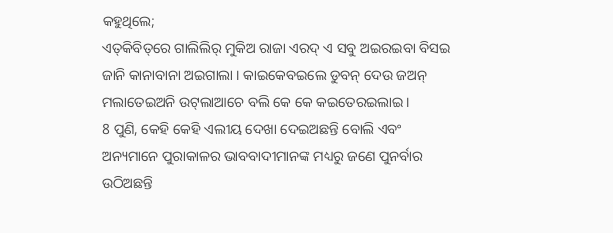କହୁଥିଲେ;
ଏତ୍‌କିବିତ୍‌ରେ ଗାଲିଲିର୍‌ ମୁକିଅ ରାଜା ଏରଦ୍‌ ଏ ସବୁ ଅଇର‍ଇବା ବିସଇ ଜାନି କାନାବାନା ଅଇଗାଲା । କାଇକେବଇଲେ ଡୁବନ୍‌ ଦେଉ ଜଅନ୍‌ ମଲାତେଇଅନି ଉଟ୍‌ଲାଆଚେ ବଲି କେ କେ କଇତେରଇଲାଇ ।
8 ପୁଣି, କେହି କେହି ଏଲୀୟ ଦେଖା ଦେଇଅଛନ୍ତି ବୋଲି ଏବଂ ଅନ୍ୟମାନେ ପୁରାକାଳର ଭାବବାଦୀମାନଙ୍କ ମଧ୍ୟରୁ ଜଣେ ପୁନର୍ବାର ଉଠିଅଛନ୍ତି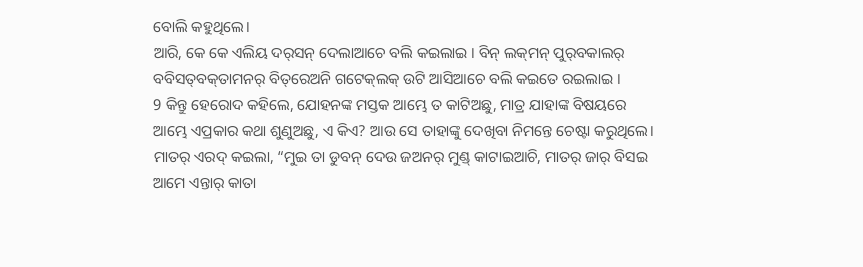ବୋଲି କହୁଥିଲେ।
ଆରି, କେ କେ ଏଲିୟ ଦର୍‌ସନ୍‌ ଦେଲାଆଚେ ବଲି କଇଲାଇ । ବିନ୍‌ ଲକ୍‌ମନ୍‌ ପୁର୍‌ବକାଲର୍‌ ବବିସତ୍‌ବକ୍‌ତାମନର୍‌ ବିତ୍‌ରେଅନି ଗଟେକ୍‌ଲକ୍‍ ଉଟି ଆସିଆଚେ ବଲି କଇତେ ରଇଲାଇ ।
9 କିନ୍ତୁ ହେରୋଦ କହିଲେ, ଯୋହନଙ୍କ ମସ୍ତକ ଆମ୍ଭେ ତ କାଟିଅଛୁ, ମାତ୍ର ଯାହାଙ୍କ ବିଷୟରେ ଆମ୍ଭେ ଏପ୍ରକାର କଥା ଶୁଣୁଅଛୁ, ଏ କିଏ? ଆଉ ସେ ତାହାଙ୍କୁ ଦେଖିବା ନିମନ୍ତେ ଚେଷ୍ଟା କରୁଥିଲେ।
ମାତର୍‌ ଏରଦ୍‌ କଇଲା, “ମୁଇ ତା ଡୁବନ୍‌ ଦେଉ ଜଅନର୍‌ ମୁଣ୍ଡ୍‌ କାଟାଇଆଚି, ମାତର୍‌ ଜାର୍‌ ବିସଇ ଆମେ ଏନ୍ତାର୍‌ କାତା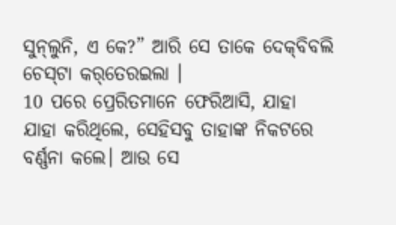ସୁନ୍‌ଲୁନି, ଏ କେ?” ଆରି ସେ ତାକେ ଦେକ୍‌ବିବଲି ଚେସ୍‌ଟା କର୍‌ତେରଇଲା ।
10 ପରେ ପ୍ରେରିତମାନେ ଫେରିଆସି, ଯାହା ଯାହା କରିଥିଲେ, ସେହିସବୁ ତାହାଙ୍କ ନିକଟରେ ବର୍ଣ୍ଣନା କଲେ। ଆଉ ସେ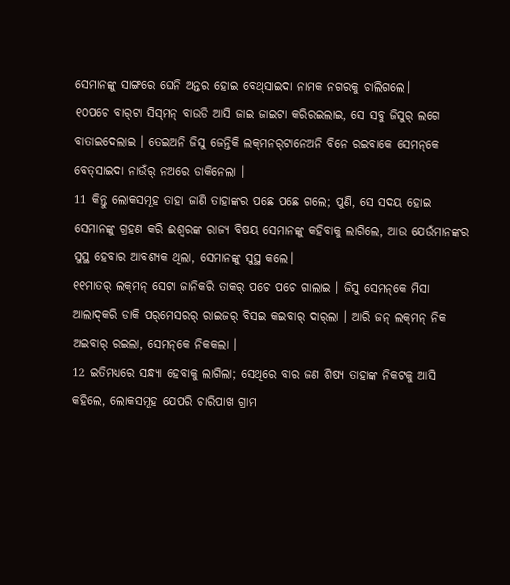ସେମାନଙ୍କୁ ସାଙ୍ଗରେ ଘେନି ଅନ୍ତର ହୋଇ ବେଥ୍‌ସାଇଦା ନାମକ ନଗରକୁ ଚାଲିଗଲେ।
୧୦ପଚେ ବାର୍‌ଟା ସିସ୍‌ମନ୍‌ ବାଉଡି ଆସି ଜାଇ ଜାଇଟା କରିରଇଲାଇ, ସେ ସବୁ ଜିସୁର୍‌ ଲଗେ ବାତାଇଦେଲାଇ । ତେଇଅନି ଜିସୁ ଜେନ୍ତିକି ଲକ୍‌ମନର୍‌ଟାନେଅନି ବିନେ ରଇବାକେ ସେମନ୍‌କେ ବେତ୍‌ସାଇଦା ନାଉଁର୍‌ ନଅରେ ଡାକିନେଲା ।
11 କିନ୍ତୁ ଲୋକସମୂହ ତାହା ଜାଣି ତାହାଙ୍କର ପଛେ ପଛେ ଗଲେ; ପୁଣି, ସେ ସଦୟ ହୋଇ ସେମାନଙ୍କୁ ଗ୍ରହଣ କରି ଈଶ୍ବରଙ୍କ ରାଜ୍ୟ ବିଷୟ ସେମାନଙ୍କୁ କହିବାକୁ ଲାଗିଲେ, ଆଉ ଯେଉଁମାନଙ୍କର ସୁସ୍ଥ ହେବାର ଆବଶ୍ୟକ ଥିଲା, ସେମାନଙ୍କୁ ସୁସ୍ଥ କଲେ।
୧୧ମାତର୍‌ ଲକ୍‌ମନ୍‌ ସେଟା ଜାନିକରି ତାକର୍‌ ପଚେ ପଚେ ଗାଲାଇ । ଜିସୁ ସେମନ୍‌କେ ମିସା ଆଲାଦ୍‌କରି ଡାକି ପର୍‌ମେସରର୍‌ ରାଇଜର୍‌ ବିସଇ କଇବାର୍‌ ଦାର୍‌ଲା । ଆରି ଜନ୍‌ ଲକ୍‌ମନ୍‌ ନିକ ଅଇବାର୍‌ ର‍ଇଲା, ସେମନ୍‌କେ ନିକକଲା ।
12 ଇତିମଧ୍ୟରେ ସନ୍ଧ୍ୟା ହେବାକୁ ଲାଗିଲା; ସେଥିରେ ବାର ଜଣ ଶିଷ୍ୟ ତାହାଙ୍କ ନିକଟକୁ ଆସି କହିଲେ, ଲୋକସମୂହ ଯେପରି ଚାରିପାଖ ଗ୍ରାମ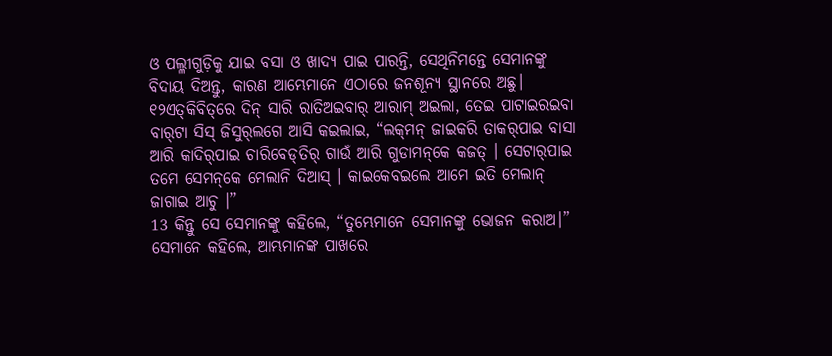ଓ ପଲ୍ଳୀଗୁଡ଼ିକୁ ଯାଇ ବସା ଓ ଖାଦ୍ୟ ପାଇ ପାରନ୍ତି, ସେଥିନିମନ୍ତେ ସେମାନଙ୍କୁ ବିଦାୟ ଦିଅନ୍ତୁ, କାରଣ ଆମ୍ଭେମାନେ ଏଠାରେ ଜନଶୂନ୍ୟ ସ୍ଥାନରେ ଅଛୁ।
୧୨ଏତ୍‌କିବିତ୍‌ରେ ଦିନ୍‌ ସାରି ରାତିଅଇବାର୍‌ ଆରାମ୍‌ ଅଇଲା, ତେଇ ପାଟାଇରଇବା ବାର୍‌ଟା ସିସ୍‌ ଜିସୁର୍‌ଲଗେ ଆସି କଇଲାଇ, “ଲକ୍‌ମନ୍‌ ଜାଇକରି ତାକର୍‌ପାଇ ବାସା ଆରି କାଦିର୍‌ପାଇ ଚାରିବେଡ୍‌ତିର୍‌ ଗାଉଁ ଆରି ଗୁଡାମନ୍‌କେ କଜତ୍‌ । ସେଟାର୍‌ପାଇ ତମେ ସେମନ୍‌କେ ମେଲାନି ଦିଆସ୍‌ । କାଇକେବଇଲେ ଆମେ ଇତି ମେଲାନ୍‌ ଜାଗାଇ ଆଚୁ ।”
13 କିନ୍ତୁ ସେ ସେମାନଙ୍କୁ କହିଲେ, “ତୁମ୍ଭେମାନେ ସେମାନଙ୍କୁ ଭୋଜନ କରାଅ।” ସେମାନେ କହିଲେ, ଆମ୍ଭମାନଙ୍କ ପାଖରେ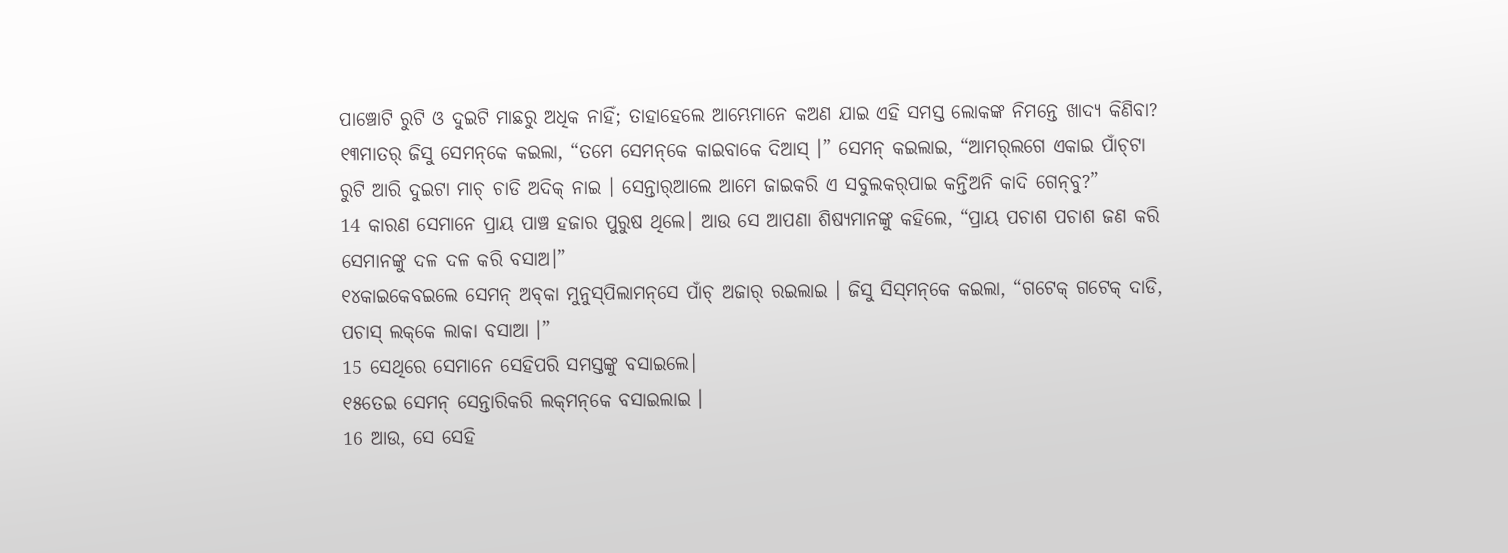ପାଞ୍ଚୋଟି ରୁଟି ଓ ଦୁଇଟି ମାଛରୁ ଅଧିକ ନାହିଁ; ତାହାହେଲେ ଆମ୍ଭେମାନେ କଅଣ ଯାଇ ଏହି ସମସ୍ତ ଲୋକଙ୍କ ନିମନ୍ତେ ଖାଦ୍ୟ କିଣିବା?
୧୩ମାତର୍‌ ଜିସୁ ସେମନ୍‌କେ କଇଲା, “ତମେ ସେମନ୍‌କେ କାଇବାକେ ଦିଆସ୍‌ ।” ସେମନ୍‌ କଇଲାଇ, “ଆମର୍‌ଲଗେ ଏକାଇ ପାଁଚ୍‌ଟା ରୁଟି ଆରି ଦୁଇଟା ମାଚ୍‌ ଚାଡି ଅଦିକ୍‌ ନାଇ । ସେନ୍ତାର୍‌ଆଲେ ଆମେ ଜାଇକରି ଏ ସବୁଲକର୍‌ପାଇ କନ୍ତିଅନି କାଦି ଗେନ୍‌ବୁ?”
14 କାରଣ ସେମାନେ ପ୍ରାୟ ପାଞ୍ଚ ହଜାର ପୁରୁଷ ଥିଲେ। ଆଉ ସେ ଆପଣା ଶିଷ୍ୟମାନଙ୍କୁ କହିଲେ, “ପ୍ରାୟ ପଚାଶ ପଚାଶ ଜଣ କରି ସେମାନଙ୍କୁ ଦଳ ଦଳ କରି ବସାଅ।”
୧୪କାଇକେବଇଲେ ସେମନ୍‌ ଅବ୍‌କା ମୁନୁସ୍‌ପିଲାମନ୍‌ସେ ପାଁଚ୍‌ ଅଜାର୍‌ ରଇଲାଇ । ଜିସୁ ସିସ୍‌ମନ୍‌କେ କଇଲା, “ଗଟେକ୍‌ ଗଟେକ୍‌ ଦାଡି, ପଚାସ୍‌ ଲକ୍‌କେ ଲାକା ବସାଆ ।”
15 ସେଥିରେ ସେମାନେ ସେହିପରି ସମସ୍ତଙ୍କୁ ବସାଇଲେ।
୧୫ତେଇ ସେମନ୍‌ ସେନ୍ତାରିକରି ଲକ୍‌ମନ୍‌କେ ବସାଇଲାଇ ।
16 ଆଉ, ସେ ସେହି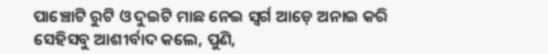ପାଞ୍ଚୋଟି ରୁଟି ଓ ଦୁଇଟି ମାଛ ନେଇ ସ୍ୱର୍ଗ ଆଡ଼େ ଅନାଇ କରି ସେହିସବୁ ଆଶୀର୍ବାଦ କଲେ, ପୁଣି,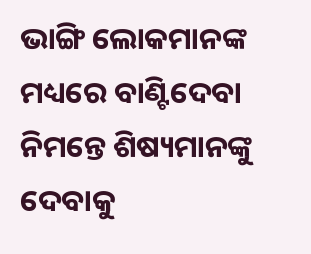ଭାଙ୍ଗି ଲୋକମାନଙ୍କ ମଧ୍ୟରେ ବାଣ୍ଟିଦେବା ନିମନ୍ତେ ଶିଷ୍ୟମାନଙ୍କୁ ଦେବାକୁ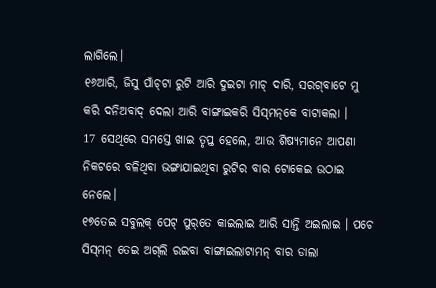ଲାଗିଲେ।
୧୬ଆରି, ଜିସୁ ପାଁଚ୍‌ଟା ରୁଟି ଆରି ଦୁଇଟା ମାଚ୍‌ ଦାରି, ସରଗ୍‌ବାଟେ ମୁ କରି ଦନିଅବାଦ୍‌ ଦେଲା ଆରି ବାଙ୍ଗାଇକରି ସିସ୍‌ମନ୍‌କେ ବାଟାକଲା ।
17 ସେଥିରେ ସମସ୍ତେ ଖାଇ ତୃପ୍ତ ହେଲେ, ଆଉ ଶିଷ୍ୟମାନେ ଆପଣା ନିକଟରେ ବଳିଥିବା ଭଙ୍ଗାଯାଇଥିବା ରୁଟିର ବାର ଟୋକେଇ ଉଠାଇ ନେଲେ।
୧୭ତେଇ ସବୁଲକ୍‌ ପେଟ୍‌ ପୁର୍‌ତେ କାଇଲାଇ ଆରି ସାନ୍ତି ଅଇଲାଇ । ପଚେ ସିସ୍‌ମନ୍‌ ତେଇ ଅଗ୍‌ଲି ରଇବା ବାଙ୍ଗାଇଲାଟାମନ୍‌ ବାର ଡାଲା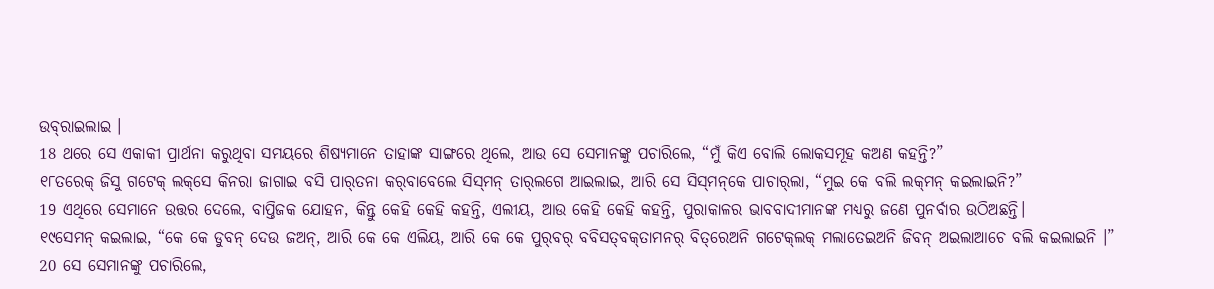ଉବ୍‌ରାଇଲାଇ ।
18 ଥରେ ସେ ଏକାକୀ ପ୍ରାର୍ଥନା କରୁଥିବା ସମୟରେ ଶିଷ୍ୟମାନେ ତାହାଙ୍କ ସାଙ୍ଗରେ ଥିଲେ, ଆଉ ସେ ସେମାନଙ୍କୁ ପଚାରିଲେ, “ମୁଁ କିଏ ବୋଲି ଲୋକସମୂହ କଅଣ କହନ୍ତି?”
୧୮ତରେକ୍‌ ଜିସୁ ଗଟେକ୍‌ ଲକ୍‌ସେ କିନରା ଜାଗାଇ ବସି ପାର୍‌ତନା କର୍‌ବାବେଲେ ସିସ୍‌ମନ୍‌ ତାର୍‌ଲଗେ ଆଇଲାଇ, ଆରି ସେ ସିସ୍‌ମନ୍‌କେ ପାଚାର୍‌ଲା, “ମୁଇ କେ ବଲି ଲକ୍‌ମନ୍‌ କଇଲାଇନି?”
19 ଏଥିରେ ସେମାନେ ଉତ୍ତର ଦେଲେ, ବାପ୍ତିଜକ ଯୋହନ, କିନ୍ତୁ କେହି କେହି କହନ୍ତି, ଏଲୀୟ, ଆଉ କେହି କେହି କହନ୍ତି, ପୁରାକାଳର ଭାବବାଦୀମାନଙ୍କ ମଧ୍ୟରୁ ଜଣେ ପୁନର୍ବାର ଉଠିଅଛନ୍ତି।
୧୯ସେମନ୍‌ କ‍ଇଲାଇ, “କେ କେ ଡୁବନ୍‌ ଦେଉ ଜଅନ୍‌, ଆରି କେ କେ ଏଲିୟ, ଆରି କେ କେ ପୁର୍‌ବର୍‌ ବବିସତ୍‌ବକ୍‌ତାମନର୍‌ ବିତ୍‌ରେଅନି ଗଟେକ୍‌ଲକ୍‌ ମଲାତେଇଅନି ଜିବନ୍‌ ଅଇଲାଆଚେ ବଲି କଇଲାଇନି ।”
20 ସେ ସେମାନଙ୍କୁ ପଚାରିଲେ,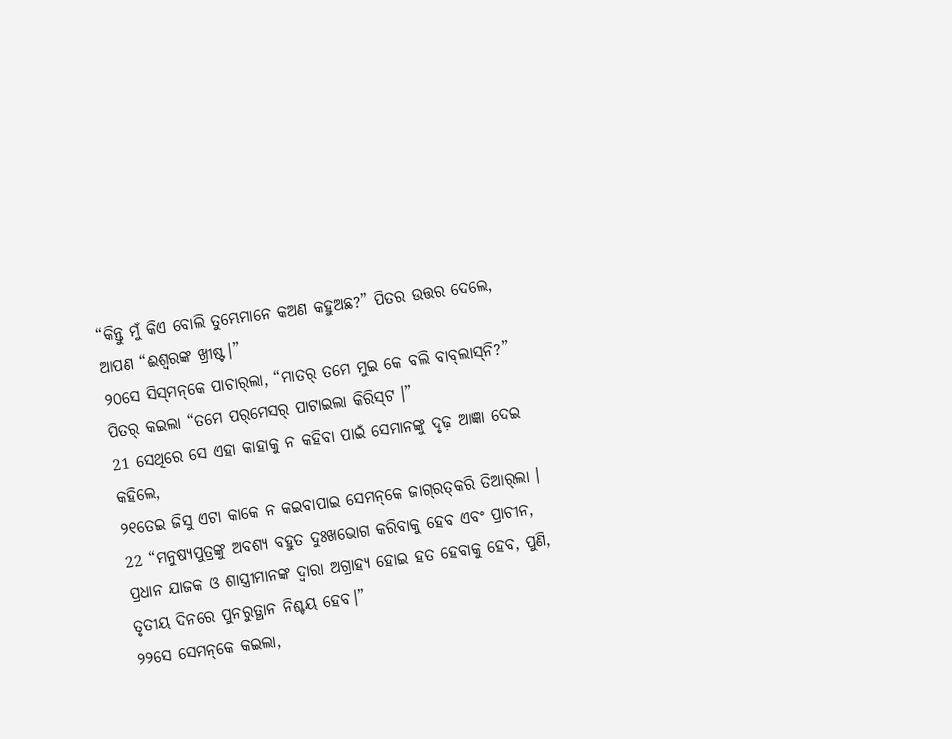“କିନ୍ତୁ ମୁଁ କିଏ ବୋଲି ତୁମ୍ଭେମାନେ କଅଣ କହୁଅଛ?” ପିତର ଉତ୍ତର ଦେଲେ, ଆପଣ “ଈଶ୍ବରଙ୍କ ଖ୍ରୀଷ୍ଟ।”
୨୦ସେ ସିସ୍‌ମନ୍‌କେ ପାଚାର୍‌ଲା, “ମାତର୍‌ ତମେ ମୁଇ କେ ବଲି ବାବ୍‌ଲାସ୍‌ନି?” ପିତର୍‌ କ‍ଇଲା “ତମେ ପର୍‌ମେସର୍‌ ପାଟାଇଲା କିରିସ୍‌ଟ ।”
21 ସେଥିରେ ସେ ଏହା କାହାକୁ ନ କହିବା ପାଇଁ ସେମାନଙ୍କୁ ଦୃଢ଼ ଆଜ୍ଞା ଦେଇ କହିଲେ,
୨୧ତେଇ ଜିସୁ ଏଟା କାକେ ନ କଇବାପାଇ ସେମନ୍‌କେ ଜାଗ୍‌ରତ୍‌କରି ତିଆର୍‌ଲା ।
22 “ମନୁଷ୍ୟପୁତ୍ରଙ୍କୁ ଅବଶ୍ୟ ବହୁତ ଦୁଃଖଭୋଗ କରିବାକୁ ହେବ ଏବଂ ପ୍ରାଚୀନ, ପ୍ରଧାନ ଯାଜକ ଓ ଶାସ୍ତ୍ରୀମାନଙ୍କ ଦ୍ୱାରା ଅଗ୍ରାହ୍ୟ ହୋଇ ହତ ହେବାକୁ ହେବ, ପୁଣି, ତୃତୀୟ ଦିନରେ ପୁନରୁତ୍ଥାନ ନିଶ୍ଚୟ ହେବ।”
୨୨ସେ ସେମନ୍‌କେ କଇଲା,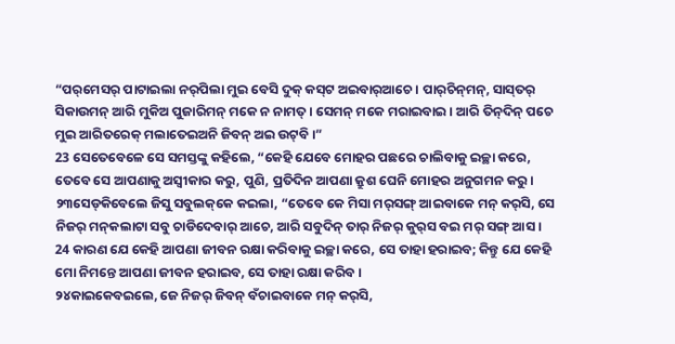“ପର୍‌ମେସର୍‌ ପାଟାଇଲା ନର୍‌ପିଲା ମୁଇ ବେସି ଦୁକ୍‌ କସ୍‌ଟ ଅଇବାର୍‌ଆଚେ । ପାର୍‌ଚିନ୍‌ମନ୍‌, ସାସ୍‌ତର୍‌ ସିକାଉମନ୍‌ ଆରି ମୁକିଅ ପୁଜାରିମନ୍‌ ମକେ ନ ନାମତ୍‌ । ସେମନ୍‌ ମକେ ମରାଇବାଇ । ଆରି ତିନ୍‌ଦିନ୍‌ ପଚେ ମୁଇ ଆରିତରେକ୍‌ ମଲାତେଇଅନି ଜିବନ୍‌ ଅଇ ଉଟ୍‌ବି ।”
23 ସେତେବେଳେ ସେ ସମସ୍ତଙ୍କୁ କହିଲେ, “କେହି ଯେବେ ମୋହର ପଛରେ ଚାଲିବାକୁ ଇଚ୍ଛା କରେ, ତେବେ ସେ ଆପଣାକୁ ଅସ୍ୱୀକାର କରୁ, ପୁଣି, ପ୍ରତିଦିନ ଆପଣା କ୍ରୁଶ ଘେନି ମୋହର ଅନୁଗମନ କରୁ।
୨୩ସେଡ୍‌କିବେଲେ ଜିସୁ ସବୁଲକ୍‌କେ କଇଲା, “ତେବେ କେ ମିସା ମର୍‌ସଙ୍ଗ୍‌ ଆଇବାକେ ମନ୍‌ କର୍‌ସି, ସେ ନିଜର୍‌ ମନ୍‌କଲାଟା ସବୁ ଚାଡିଦେବାର୍‌ ଆଚେ, ଆରି ସବୁଦିନ୍‌ ତାର୍‌ ନିଜର୍‌ କୁର୍‌ସ ବଇ ମର୍‌ ସଙ୍ଗ୍‍ ଆସ ।
24 କାରଣ ଯେ କେହି ଆପଣା ଜୀବନ ରକ୍ଷା କରିବାକୁ ଇଚ୍ଛା କରେ, ସେ ତାହା ହରାଇବ; କିନ୍ତୁ ଯେ କେହି ମୋ ନିମନ୍ତେ ଆପଣା ଜୀବନ ହରାଇବ, ସେ ତାହା ରକ୍ଷା କରିବ।
୨୪କାଇକେବଇଲେ, ଜେ ନିଜର୍‌ ଜିବନ୍‌ ବଁଚାଇବାକେ ମନ୍‌ କର୍‌ସି,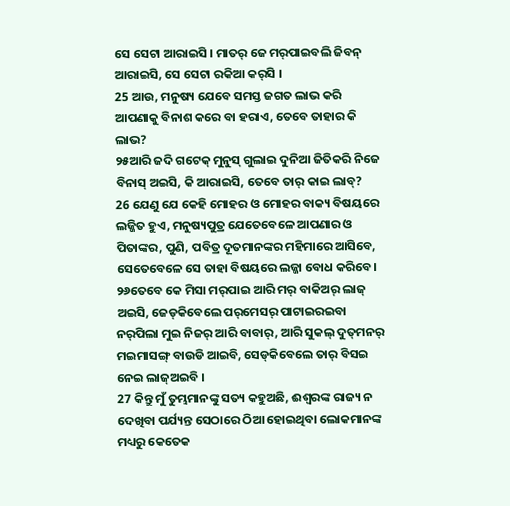ସେ ସେଟା ଆରାଇସି । ମାତର୍‌ ଜେ ମର୍‌ପାଇବଲି ଜିବନ୍‌ ଆରାଇସି, ସେ ସେଟା ରକିଆ କର୍‌ସି ।
25 ଆଉ, ମନୁଷ୍ୟ ଯେବେ ସମସ୍ତ ଜଗତ ଲାଭ କରି ଆପଣାକୁ ବିନାଶ କରେ ବା ହରାଏ, ତେବେ ତାହାର କି ଲାଭ?
୨୫ଆରି ଜଦି ଗଟେକ୍‌ ମୁନୁସ୍‌ ଗୁଲାଇ ଦୁନିଆ ଜିତିକରି ନିଜେ ବିନାସ୍‌ ଅଇସି, କି ଆରାଇସି, ତେବେ ତାର୍‌ କାଇ ଲାବ୍‌?
26 ଯେଣୁ ଯେ କେହି ମୋହର ଓ ମୋହର ବାକ୍ୟ ବିଷୟରେ ଲଜ୍ଜିତ ହୁଏ, ମନୁଷ୍ୟପୁତ୍ର ଯେତେବେଳେ ଆପଣାର ଓ ପିତାଙ୍କର, ପୁଣି, ପବିତ୍ର ଦୂତମାନଙ୍କର ମହିମାରେ ଆସିବେ, ସେତେବେଳେ ସେ ତାହା ବିଷୟରେ ଲଜ୍ଜା ବୋଧ କରିବେ।
୨୬ତେବେ କେ ମିସା ମର୍‌ପାଇ ଆରି ମର୍‌ ବାକିଅର୍‍ ଲାଜ୍‌ ଅଇସି, ଜେଡ୍‌କିବେଲେ ପର୍‌ମେସର୍‌ ପାଟାଇରଇବା ନର୍‌ପିଲା ମୁଇ ନିଜର୍‌ ଆରି ବାବାର୍‌, ଆରି ସୁକଲ୍‌ ଦୁତ୍‌ମନର୍‌ ମଇମାସଙ୍ଗ୍‌ ବାଉଡି ଆଇବି, ସେଡ୍‌କିବେଲେ ତାର୍‌ ବିସ‍ଇ ନେଇ ଲାଜ୍‌ଅଇବି ।
27 କିନ୍ତୁ ମୁଁ ତୁମ୍ଭମାନଙ୍କୁ ସତ୍ୟ କହୁଅଛି, ଈଶ୍ବରଙ୍କ ରାଜ୍ୟ ନ ଦେଖିବା ପର୍ଯ୍ୟନ୍ତ ସେଠାରେ ଠିଆ ହୋଇଥିବା ଲୋକମାନଙ୍କ ମଧ୍ୟରୁ କେତେକ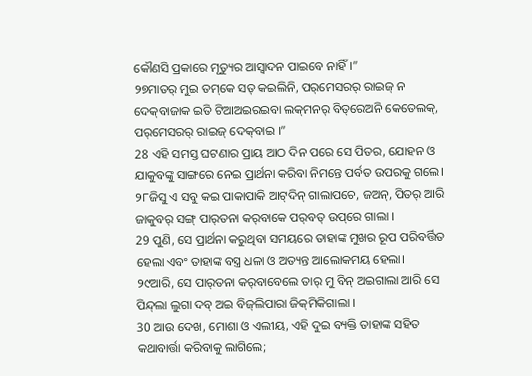କୌଣସି ପ୍ରକାରେ ମୃତ୍ୟୁର ଆସ୍ୱାଦନ ପାଇବେ ନାହିଁ।”
୨୭ମାତର୍‌ ମୁଇ ତମ୍‌କେ ସତ୍‌ କଇଲିନି, ପର୍‌ମେସରର୍‌ ରାଇଜ୍‌ ନ ଦେକ୍‌ବାଜାକ ଇତି ଟିଆଅଇରଇବା ଲକ୍‌ମନର୍‌ ବିତ୍‌ରେଅନି କେତେଲକ୍‌, ପର୍‌ମେସରର୍‌ ରାଇଜ୍‌ ଦେକ୍‌ବାଇ ।”
28 ଏହି ସମସ୍ତ ଘଟଣାର ପ୍ରାୟ ଆଠ ଦିନ ପରେ ସେ ପିତର, ଯୋହନ ଓ ଯାକୁବଙ୍କୁ ସାଙ୍ଗରେ ନେଇ ପ୍ରାର୍ଥନା କରିବା ନିମନ୍ତେ ପର୍ବତ ଉପରକୁ ଗଲେ।
୨୮ଜିସୁ ଏ ସବୁ କଇ ପାକାପାକି ଆଟ୍‍ଦିନ୍‌ ଗାଲାପଚେ, ଜଅନ୍‌, ପିତର୍‌ ଆରି ଜାକୁବର୍‌ ସଙ୍ଗ୍‌ ପାର୍‌ତନା କର୍‌ବାକେ ପର୍‌ବତ୍‌ ଉପ୍‌ରେ ଗାଲା ।
29 ପୁଣି, ସେ ପ୍ରାର୍ଥନା କରୁଥିବା ସମୟରେ ତାହାଙ୍କ ମୁଖର ରୂପ ପରିବର୍ତ୍ତିତ ହେଲା ଏବଂ ତାହାଙ୍କ ବସ୍ତ୍ର ଧଳା ଓ ଅତ୍ୟନ୍ତ ଆଲୋକମୟ ହେଲା।
୨୯ଆରି, ସେ ପାର୍‌ତନା କର୍‌ବାବେଲେ ତାର୍‌ ମୁ ବିନ୍‌ ଅଇଗାଲା ଆରି ସେ ପିନ୍ଦ୍‌ଲା ଲୁଗା ଦବ୍‌ ଅଇ ବିଜ୍‌ଲିପାରା ଜିକ୍‌ମିକିଗାଲା ।
30 ଆଉ ଦେଖ, ମୋଶା ଓ ଏଲୀୟ, ଏହି ଦୁଇ ବ୍ୟକ୍ତି ତାହାଙ୍କ ସହିତ କଥାବାର୍ତ୍ତା କରିବାକୁ ଲାଗିଲେ;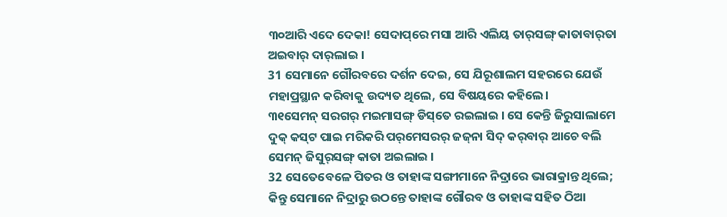୩୦ଆରି ଏଦେ ଦେକା! ସେଦାପ୍‌ରେ ମସା ଆରି ଏଲିୟ ତାର୍‌ସଙ୍ଗ୍‌ କାତାବାର୍‌ତା ଅଇବାର୍‌ ଦାର୍‌ଲାଇ ।
31 ସେମାନେ ଗୌରବରେ ଦର୍ଶନ ଦେଇ, ସେ ଯିରୂଶାଲମ ସହରରେ ଯେଉଁ ମହାପ୍ରସ୍ଥାନ କରିବାକୁ ଉଦ୍ୟତ ଥିଲେ, ସେ ବିଷୟରେ କହିଲେ।
୩୧ସେମନ୍‌ ସରଗର୍‌ ମଇମାସଙ୍ଗ୍‌ ଡିସ୍‌ତେ ରଇଲାଇ । ସେ କେନ୍ତି ଜିରୁସାଲାମେ ଦୁକ୍‌ କସ୍‌ଟ ପାଇ ମରିକରି ପର୍‌ମେସରର୍‌ ଜଜ୍‌ନା ସିଦ୍‌ କର୍‌ବାର୍‌ ଆଚେ ବଲି ସେମନ୍‌ ଜିସୁର୍‌ସଙ୍ଗ୍‌ କାତା ଅଇଲାଇ ।
32 ସେତେବେଳେ ପିତର ଓ ତାହାଙ୍କ ସଙ୍ଗୀମାନେ ନିଦ୍ରାରେ ଭାରାକ୍ରାନ୍ତ ଥିଲେ; କିନ୍ତୁ ସେମାନେ ନିଦ୍ରାରୁ ଉଠନ୍ତେ ତାହାଙ୍କ ଗୌରବ ଓ ତାହାଙ୍କ ସହିତ ଠିଆ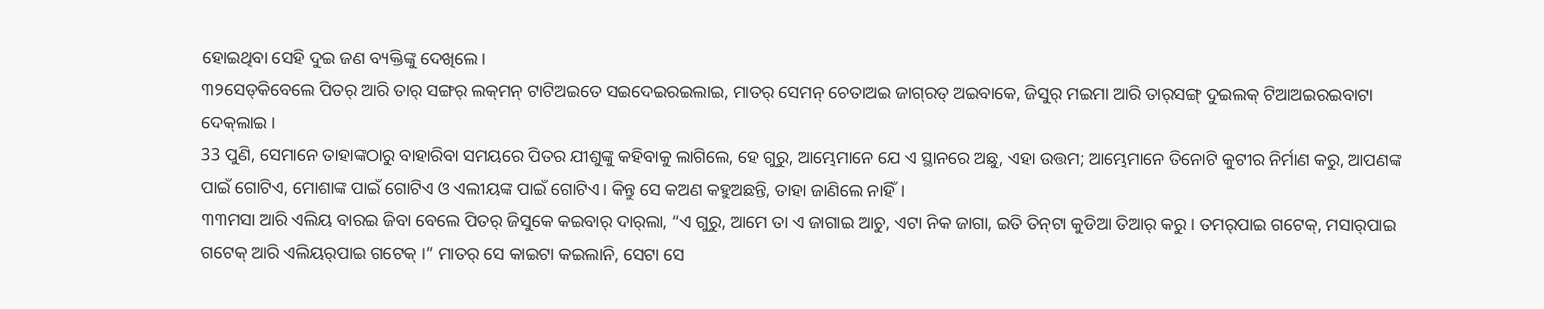ହୋଇଥିବା ସେହି ଦୁଇ ଜଣ ବ୍ୟକ୍ତିଙ୍କୁ ଦେଖିଲେ।
୩୨ସେଡ୍‌କିବେଲେ ପିତର୍‌ ଆରି ତାର୍‌ ସଙ୍ଗର୍‌ ଲକ୍‌ମନ୍‌ ଟାଟିଅଇତେ ସଇଦେଇରଇଲାଇ, ମାତର୍‌ ସେମନ୍‌ ଚେତାଅଇ ଜାଗ୍‌ରତ୍‌ ଅଇବାକେ, ଜିସୁର୍‌ ମଇମା ଆରି ତାର୍‌ସଙ୍ଗ୍‌ ଦୁଇଲକ୍‌ ଟିଆଅଇରଇବାଟା ଦେକ୍‌ଲାଇ ।
33 ପୁଣି, ସେମାନେ ତାହାଙ୍କଠାରୁ ବାହାରିବା ସମୟରେ ପିତର ଯୀଶୁଙ୍କୁ କହିବାକୁ ଲାଗିଲେ, ହେ ଗୁରୁ, ଆମ୍ଭେମାନେ ଯେ ଏ ସ୍ଥାନରେ ଅଛୁ, ଏହା ଉତ୍ତମ; ଆମ୍ଭେମାନେ ତିନୋଟି କୁଟୀର ନିର୍ମାଣ କରୁ, ଆପଣଙ୍କ ପାଇଁ ଗୋଟିଏ, ମୋଶାଙ୍କ ପାଇଁ ଗୋଟିଏ ଓ ଏଲୀୟଙ୍କ ପାଇଁ ଗୋଟିଏ। କିନ୍ତୁ ସେ କଅଣ କହୁଅଛନ୍ତି, ତାହା ଜାଣିଲେ ନାହିଁ।
୩୩ମସା ଆରି ଏଲିୟ ବାରଇ ଜିବା ବେଲେ ପିତର୍‌ ଜିସୁକେ କଇବାର୍‌ ଦାର୍‌ଲା, “ଏ ଗୁରୁ, ଆମେ ତା ଏ ଜାଗାଇ ଆଚୁ, ଏଟା ନିକ ଜାଗା, ଇତି ତିନ୍‌ଟା କୁଡିଆ ତିଆର୍‌ କରୁ । ତମର୍‌ପାଇ ଗଟେକ୍‌, ମସାର୍‌ପାଇ ଗଟେକ୍‌ ଆରି ଏଲିୟର୍‌ପାଇ ଗଟେକ୍‌ ।” ମାତର୍‌ ସେ କାଇଟା କଇଲାନି, ସେଟା ସେ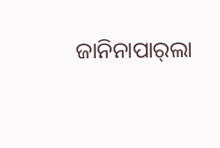ଜାନିନାପାର୍‌ଲା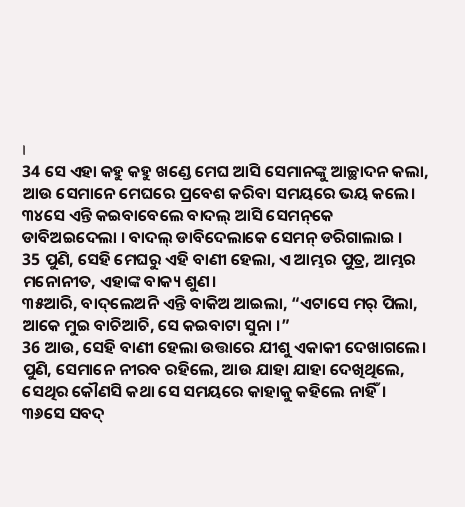।
34 ସେ ଏହା କହୁ କହୁ ଖଣ୍ଡେ ମେଘ ଆସି ସେମାନଙ୍କୁ ଆଚ୍ଛାଦନ କଲା, ଆଉ ସେମାନେ ମେଘରେ ପ୍ରବେଶ କରିବା ସମୟରେ ଭୟ କଲେ।
୩୪ସେ ଏନ୍ତି କଇବାବେଲେ ବାଦଲ୍‌ ଆସି ସେମନ୍‌କେ ଡାବିଅଇଦେଲା । ବାଦଲ୍‌ ଡାବିଦେଲାକେ ସେମନ୍‌ ଡରିଗାଲାଇ ।
35 ପୁଣି, ସେହି ମେଘରୁ ଏହି ବାଣୀ ହେଲା, ଏ ଆମ୍ଭର ପୁତ୍ର, ଆମ୍ଭର ମନୋନୀତ, ଏହାଙ୍କ ବାକ୍ୟ ଶୁଣ।
୩୫ଆରି, ବାଦ୍‌ଲେଅନି ଏନ୍ତି ବାକିଅ ଆଇଲା, “ଏଟାସେ ମର୍‌ ପିଲା, ଆକେ ମୁଇ ବାଚିଆଚି, ସେ କ‍ଇବାଟା ସୁନା ।”
36 ଆଉ, ସେହି ବାଣୀ ହେଲା ଉତ୍ତାରେ ଯୀଶୁ ଏକାକୀ ଦେଖାଗଲେ। ପୁଣି, ସେମାନେ ନୀରବ ରହିଲେ, ଆଉ ଯାହା ଯାହା ଦେଖିଥିଲେ, ସେଥିର କୌଣସି କଥା ସେ ସମୟରେ କାହାକୁ କହିଲେ ନାହିଁ।
୩୬ସେ ସବଦ୍‌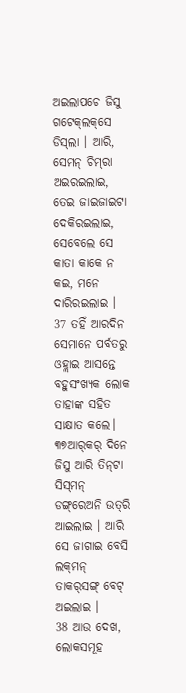ଅଇଲାପଚେ ଜିସୁ ଗଟେକ୍‌ଲକ୍‌ସେ ଡିସ୍‌ଲା । ଆରି, ସେମନ୍‌ ଚିମ୍‌ରା ଅଇରଇଲାଇ, ତେଇ ଜାଇଜାଇଟା ଦେକିରଇଲାଇ, ସେବେଲେ ସେ କାତା କାକେ ନ କଇ, ମନେ ଦାରିରଇଲାଇ ।
37 ତହିଁ ଆରଦିନ ସେମାନେ ପର୍ବତରୁ ଓହ୍ଲାଇ ଆସନ୍ତେ ବହୁସଂଖ୍ୟକ ଲୋକ ତାହାଙ୍କ ସହିତ ସାକ୍ଷାତ କଲେ।
୩୭ଆର୍‌କର୍‌ ଦିନେ ଜିସୁ ଆରି ତିନ୍‌ଟା ସିସ୍‌ମନ୍‌ ଡଙ୍ଗ୍‌ରେଅନି ଉତ୍‌ରି ଆଇଲାଇ । ଆରି ସେ ଜାଗାଇ ବେସି ଲକ୍‌ମନ୍‌ ତାକର୍‌ସଙ୍ଗ୍‌ ବେଟ୍‌ ଅଇଲାଇ ।
38 ଆଉ ଦେଖ, ଲୋକସମୂହ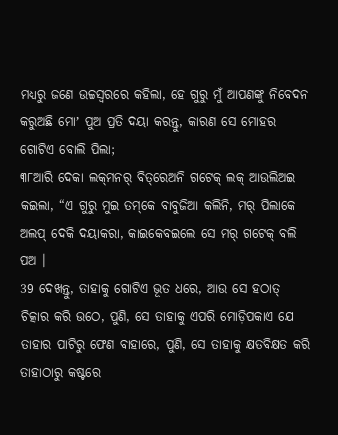ମଧ୍ୟରୁ ଜଣେ ଉଚ୍ଚସ୍ୱରରେ କହିଲା, ହେ ଗୁରୁ ମୁଁ ଆପଣଙ୍କୁ ନିବେଦନ କରୁଅଛି ମୋʼ ପୁଅ ପ୍ରତି ଦୟା କରନ୍ତୁ, କାରଣ ସେ ମୋହର ଗୋଟିଏ ବୋଲି ପିଲା;
୩୮ଆରି ଦେକା ଲକ୍‌ମନର୍‌ ବିତ୍‌ରେଅନି ଗଟେକ୍‌ ଲକ୍‌ ଆଉଲିଅଇ କଇଲା, “ଏ ଗୁରୁ ମୁଇ ତମ୍‌କେ ବାବୁଜିଆ କଲିନି, ମର୍‌ ପିଲାକେ ଅଲପ୍‌ ଦେକି ଦୟାକରା, କାଇକେବଇଲେ ସେ ମର୍‌ ଗଟେକ୍‌ ବଲି ପଅ ।
39 ଦେଖନ୍ତୁ, ତାହାକୁ ଗୋଟିଏ ଭୂତ ଧରେ, ଆଉ ସେ ହଠାତ୍‍ ଚିତ୍କାର କରି ଉଠେ, ପୁଣି, ସେ ତାହାକୁ ଏପରି ମୋଡ଼ିପକାଏ ଯେ ତାହାର ପାଟିରୁ ଫେଣ ବାହାରେ, ପୁଣି, ସେ ତାହାକୁ କ୍ଷତବିକ୍ଷତ କରି ତାହାଠାରୁ କଷ୍ଟରେ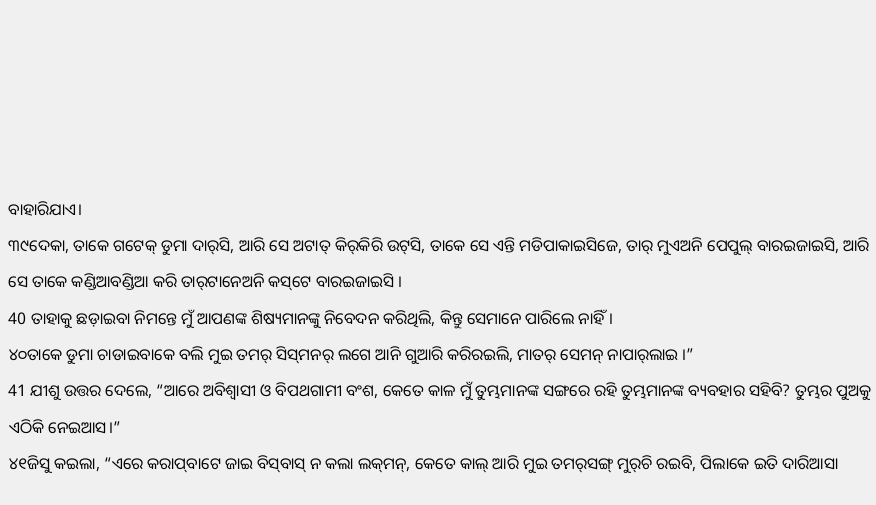ବାହାରିଯାଏ।
୩୯ଦେକା, ତାକେ ଗଟେକ୍‌ ଡୁମା ଦାର୍‌ସି, ଆରି ସେ ଅଟାତ୍‌ କିର୍‌କିରି ଉଟ୍‌ସି, ତାକେ ସେ ଏନ୍ତି ମଡିପାକାଇସିଜେ, ତାର୍‌ ମୁଏଅନି ପେପୁଲ୍‌ ବାରଇଜାଇସି, ଆରି ସେ ତାକେ କଣ୍ଡିଆବଣ୍ଡିଆ କରି ତାର୍‌ଟାନେଅନି କସ୍‌ଟେ ବାରଇଜାଇସି ।
40 ତାହାକୁ ଛଡ଼ାଇବା ନିମନ୍ତେ ମୁଁ ଆପଣଙ୍କ ଶିଷ୍ୟମାନଙ୍କୁ ନିବେଦନ କରିଥିଲି, କିନ୍ତୁ ସେମାନେ ପାରିଲେ ନାହିଁ।
୪୦ତାକେ ଡୁମା ଚାଡାଇବାକେ ବଲି ମୁଇ ତମର୍‌ ସିସ୍‌ମନର୍‌ ଲଗେ ଆନି ଗୁଆରି କରିରଇଲି, ମାତର୍‌ ସେମନ୍‌ ନାପାର୍‌ଲାଇ ।”
41 ଯୀଶୁ ଉତ୍ତର ଦେଲେ, “ଆରେ ଅବିଶ୍ୱାସୀ ଓ ବିପଥଗାମୀ ବଂଶ, କେତେ କାଳ ମୁଁ ତୁମ୍ଭମାନଙ୍କ ସଙ୍ଗରେ ରହି ତୁମ୍ଭମାନଙ୍କ ବ୍ୟବହାର ସହିବି? ତୁମ୍ଭର ପୁଅକୁ ଏଠିକି ନେଇଆସ।”
୪୧ଜିସୁ କ‍ଇଲା, “ଏରେ କରାପ୍‌ବାଟେ ଜାଇ ବିସ୍‌ବାସ୍‌ ନ କଲା ଲକ୍‌ମନ୍‌, କେତେ କାଲ୍‌ ଆରି ମୁଇ ତମର୍‌ସଙ୍ଗ୍‌ ମୁର୍‌ଚି ରଇବି, ପିଲାକେ ଇତି ଦାରିଆସା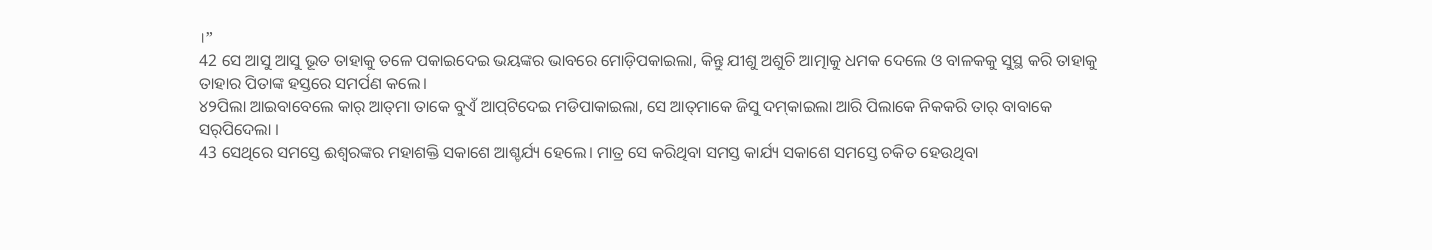।”
42 ସେ ଆସୁ ଆସୁ ଭୂତ ତାହାକୁ ତଳେ ପକାଇଦେଇ ଭୟଙ୍କର ଭାବରେ ମୋଡ଼ିପକାଇଲା, କିନ୍ତୁ ଯୀଶୁ ଅଶୁଚି ଆତ୍ମାକୁ ଧମକ ଦେଲେ ଓ ବାଳକକୁ ସୁସ୍ଥ କରି ତାହାକୁ ତାହାର ପିତାଙ୍କ ହସ୍ତରେ ସମର୍ପଣ କଲେ।
୪୨ପିଲା ଆଇବାବେଲେ କାର୍‌ ଆତ୍‌ମା ତାକେ ବୁଏଁ ଆପ୍‌ଟିଦେଇ ମଡିପାକାଇଲା, ସେ ଆତ୍‌ମାକେ ଜିସୁ ଦମ୍‌କାଇଲା ଆରି ପିଲାକେ ନିକକରି ତାର୍‌ ବାବାକେ ସର୍‌ପିଦେଲା ।
43 ସେଥିରେ ସମସ୍ତେ ଈଶ୍ବରଙ୍କର ମହାଶକ୍ତି ସକାଶେ ଆଶ୍ଚର୍ଯ୍ୟ ହେଲେ। ମାତ୍ର ସେ କରିଥିବା ସମସ୍ତ କାର୍ଯ୍ୟ ସକାଶେ ସମସ୍ତେ ଚକିତ ହେଉଥିବା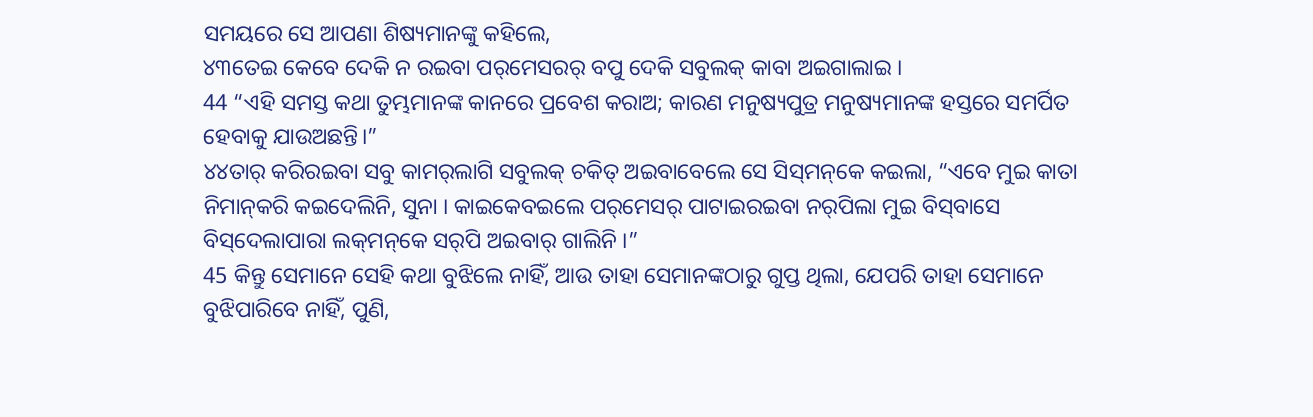ସମୟରେ ସେ ଆପଣା ଶିଷ୍ୟମାନଙ୍କୁ କହିଲେ,
୪୩ତେଇ କେବେ ଦେକି ନ ରଇବା ପର୍‌ମେସରର୍‌ ବପୁ ଦେକି ସବୁଲକ୍‌ କାବା ଅଇଗାଲାଇ ।
44 “ଏହି ସମସ୍ତ କଥା ତୁମ୍ଭମାନଙ୍କ କାନରେ ପ୍ରବେଶ କରାଅ; କାରଣ ମନୁଷ୍ୟପୁତ୍ର ମନୁଷ୍ୟମାନଙ୍କ ହସ୍ତରେ ସମର୍ପିତ ହେବାକୁ ଯାଉଅଛନ୍ତି।”
୪୪ତାର୍‌ କରିରଇବା ସବୁ କାମର୍‌ଲାଗି ସବୁଲକ୍‌ ଚକିତ୍‌ ଅଇବାବେଲେ ସେ ସିସ୍‌ମନ୍‌କେ କଇଲା, “ଏବେ ମୁଇ କାତା ନିମାନ୍‌କରି କଇଦେଲିନି, ସୁନା । କାଇକେବଇଲେ ପର୍‌ମେସର୍‌ ପାଟାଇରଇବା ନର୍‌ପିଲା ମୁଇ ବିସ୍‌ବାସେ ବିସ୍‌ଦେଲାପାରା ଲକ୍‌ମନ୍‌କେ ସର୍‌ପି ଅଇବାର୍‌ ଗାଲିନି ।”
45 କିନ୍ତୁ ସେମାନେ ସେହି କଥା ବୁଝିଲେ ନାହିଁ, ଆଉ ତାହା ସେମାନଙ୍କଠାରୁ ଗୁପ୍ତ ଥିଲା, ଯେପରି ତାହା ସେମାନେ ବୁଝିପାରିବେ ନାହିଁ, ପୁଣି,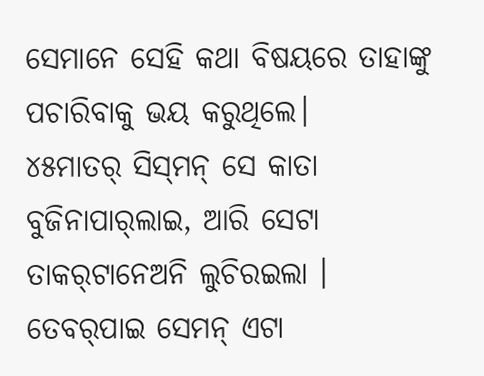ସେମାନେ ସେହି କଥା ବିଷୟରେ ତାହାଙ୍କୁ ପଚାରିବାକୁ ଭୟ କରୁଥିଲେ।
୪୫ମାତର୍‌ ସିସ୍‌ମନ୍‌ ସେ କାତା ବୁଜିନାପାର୍‌ଲାଇ, ଆରି ସେଟା ତାକର୍‌ଟାନେଅନି ଲୁଚିରଇଲା । ତେବର୍‌ପାଇ ସେମନ୍‌ ଏଟା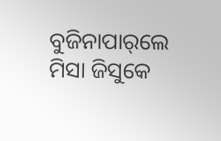ବୁଜିନାପାର୍‌ଲେ ମିସା ଜିସୁକେ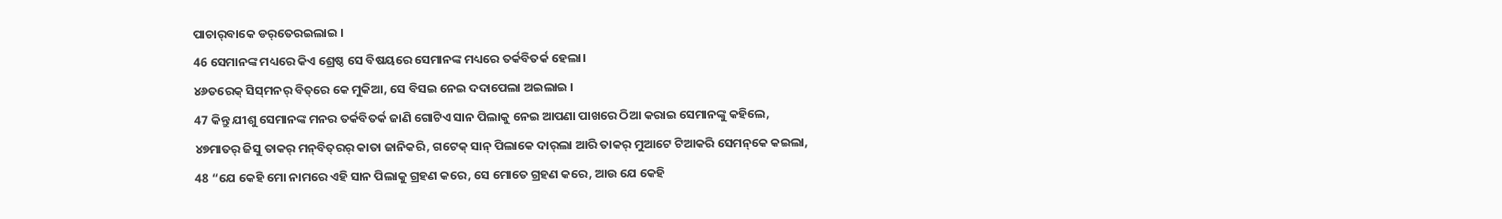ପାଚାର୍‌ବାକେ ଡର୍‌ତେରଇଲାଇ ।
46 ସେମାନଙ୍କ ମଧ୍ୟରେ କିଏ ଶ୍ରେଷ୍ଠ ସେ ବିଷୟରେ ସେମାନଙ୍କ ମଧ୍ୟରେ ତର୍କବିତର୍କ ହେଲା।
୪୬ତରେକ୍‌ ସିସ୍‌ମନର୍‌ ବିତ୍‌ରେ କେ ମୁକିଆ, ସେ ବିସଇ ନେଇ ଦଦାପେଲା ଅଇଲାଇ ।
47 କିନ୍ତୁ ଯୀଶୁ ସେମାନଙ୍କ ମନର ତର୍କବିତର୍କ ଜାଣି ଗୋଟିଏ ସାନ ପିଲାକୁ ନେଇ ଆପଣା ପାଖରେ ଠିଆ କରାଇ ସେମାନଙ୍କୁ କହିଲେ,
୪୭ମାତର୍‌ ଜିସୁ ତାକର୍‌ ମନ୍‌ବିତ୍‌ରର୍‌ କାତା ଜାନିକରି, ଗଟେକ୍‌ ସାନ୍‌ ପିଲାକେ ଦାର୍‌ଲା ଆରି ତାକର୍‌ ମୁଆଟେ ଟିଆକରି ସେମନ୍‌କେ କଇଲା,
48 “ଯେ କେହି ମୋ ନାମରେ ଏହି ସାନ ପିଲାକୁ ଗ୍ରହଣ କରେ, ସେ ମୋତେ ଗ୍ରହଣ କରେ, ଆଉ ଯେ କେହି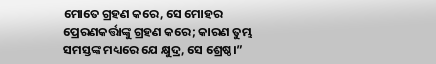ମୋତେ ଗ୍ରହଣ କରେ, ସେ ମୋହର ପ୍ରେରଣକର୍ତ୍ତାଙ୍କୁ ଗ୍ରହଣ କରେ; କାରଣ ତୁମ୍ଭ ସମସ୍ତଙ୍କ ମଧ୍ୟରେ ଯେ କ୍ଷୁଦ୍ର, ସେ ଶ୍ରେଷ୍ଠ।”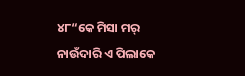୪୮“କେ ମିସା ମର୍‌ ନାଉଁଦାରି ଏ ପିଲାକେ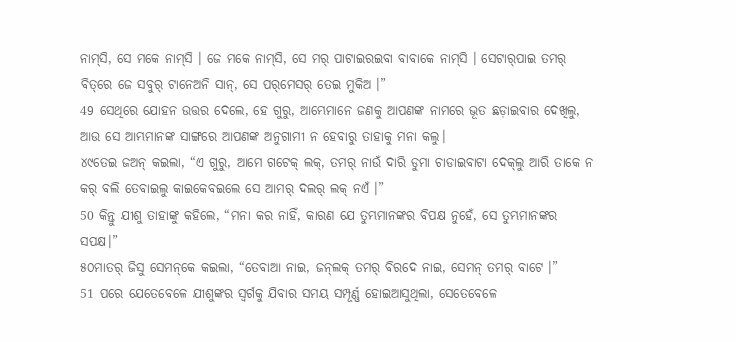ନାମ୍‌ସି, ସେ ମକେ ନାମ୍‌ସି । ଜେ ମକେ ନାମ୍‌ସି, ସେ ମର୍‌ ପାଟାଇରଇବା ବାବାକେ ନାମ୍‌ସି । ସେଟାର୍‌ପାଇ ତମର୍‌ ବିତ୍‌ରେ ଜେ ସବୁର୍‌ ଟାନେଅନି ସାନ୍‌, ସେ ପର୍‌ମେସର୍‌ ତେଇ ମୁକିଅ ।”
49 ସେଥିରେ ଯୋହନ ଉତ୍ତର ଦେଲେ, ହେ ଗୁରୁ, ଆମ୍ଭେମାନେ ଜଣକୁ ଆପଣଙ୍କ ନାମରେ ଭୂତ ଛଡ଼ାଇବାର ଦେଖିଲୁ, ଆଉ ସେ ଆମ୍ଭମାନଙ୍କ ସାଙ୍ଗରେ ଆପଣଙ୍କ ଅନୁଗାମୀ ନ ହେବାରୁ ତାହାକୁ ମନା କଲୁ।
୪୯ତେଇ ଜଅନ୍‌ କ‍ଇଲା, “ଏ ଗୁରୁ, ଆମେ ଗଟେକ୍‌ ଲକ୍‌, ତମର୍‌ ନାଉଁ ଦାରି ଡୁମା ଚାଡାଇବାଟା ଦେକ୍‌ଲୁ ଆରି ତାକେ ନ କର୍‌ ବଲି ତେବାଇଲୁ କାଇକେବଇଲେ ସେ ଆମର୍‌ ଦଲର୍‌ ଲକ୍‌ ନଏଁ ।”
50 କିନ୍ତୁ ଯୀଶୁ ତାହାଙ୍କୁ କହିଲେ, “ମନା କର ନାହିଁ, କାରଣ ଯେ ତୁମ୍ଭମାନଙ୍କର ବିପକ୍ଷ ନୁହେଁ, ସେ ତୁମ୍ଭମାନଙ୍କର ସପକ୍ଷ।”
୫୦ମାତର୍‌ ଜିସୁ ସେମନ୍‌କେ କଇଲା, “ତେବାଆ ନାଇ, ଜନ୍‌ଲକ୍‌ ତମର୍‌ ବିରଦେ ନାଇ, ସେମନ୍‌ ତମର୍‌ ବାଟେ ।”
51 ପରେ ଯେତେବେଳେ ଯୀଶୁଙ୍କର ସ୍ୱର୍ଗକୁ ଯିବାର ସମୟ ସମ୍ପୂର୍ଣ୍ଣ ହୋଇଆସୁଥିଲା, ସେତେବେଳେ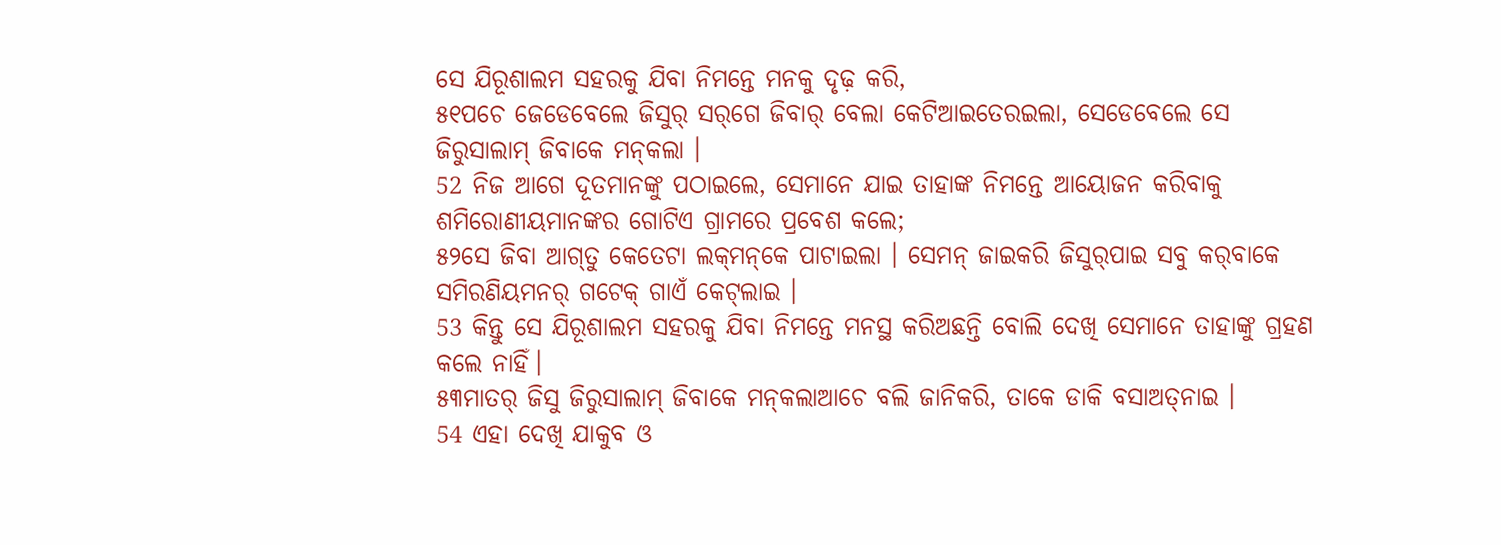ସେ ଯିରୂଶାଲମ ସହରକୁ ଯିବା ନିମନ୍ତେ ମନକୁ ଦୃଢ଼ କରି,
୫୧ପଚେ ଜେଡେବେଲେ ଜିସୁର୍‌ ସର୍‌ଗେ ଜିବାର୍‌ ବେଲା କେଟିଆଇତେରଇଲା, ସେଡେବେଲେ ସେ ଜିରୁସାଲାମ୍‌ ଜିବାକେ ମନ୍‌କଲା ।
52 ନିଜ ଆଗେ ଦୂତମାନଙ୍କୁ ପଠାଇଲେ, ସେମାନେ ଯାଇ ତାହାଙ୍କ ନିମନ୍ତେ ଆୟୋଜନ କରିବାକୁ ଶମିରୋଣୀୟମାନଙ୍କର ଗୋଟିଏ ଗ୍ରାମରେ ପ୍ରବେଶ କଲେ;
୫୨ସେ ଜିବା ଆଗ୍‌ତୁ କେତେଟା ଲକ୍‌ମନ୍‌କେ ପାଟାଇଲା । ସେମନ୍‌ ଜାଇକରି ଜିସୁର୍‌ପାଇ ସବୁ କର୍‌ବାକେ ସମିରଣିୟମନର୍‌ ଗଟେକ୍‌ ଗାଏଁ କେଟ୍‌ଲାଇ ।
53 କିନ୍ତୁ ସେ ଯିରୂଶାଲମ ସହରକୁ ଯିବା ନିମନ୍ତେ ମନସ୍ଥ କରିଅଛନ୍ତି ବୋଲି ଦେଖି ସେମାନେ ତାହାଙ୍କୁ ଗ୍ରହଣ କଲେ ନାହିଁ।
୫୩ମାତର୍‌ ଜିସୁ ଜିରୁସାଲାମ୍‌ ଜିବାକେ ମନ୍‌କଲାଆଚେ ବଲି ଜାନିକରି, ତାକେ ଡାକି ବସାଅତ୍‌ନାଇ ।
54 ଏହା ଦେଖି ଯାକୁବ ଓ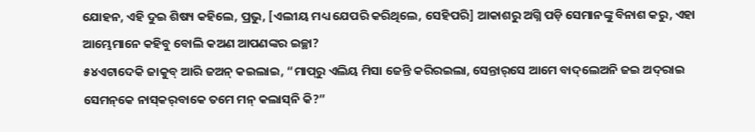ଯୋହନ, ଏହି ଦୁଇ ଶିଷ୍ୟ କହିଲେ, ପ୍ରଭୁ, [ଏଲୀୟ ମଧ୍ୟ ଯେପରି କରିଥିଲେ, ସେହିପରି] ଆକାଶରୁ ଅଗ୍ନି ପଡ଼ି ସେମାନଙ୍କୁ ବିନାଶ କରୁ, ଏହା ଆମ୍ଭେମାନେ କହିବୁ ବୋଲି କଅଣ ଆପଣଙ୍କର ଇଚ୍ଛା?
୫୪ଏଟାଦେକି ଜାକୁବ୍‌ ଆରି ଜଅନ୍‌ କଇଲାଇ, “ମାପ୍‌ରୁ ଏଲିୟ ମିସା ଜେନ୍ତି କରିରଇଲା, ସେନ୍ତାର୍‌ସେ ଆମେ ବାଦ୍‌ଲେଅନି ଜଇ ଅଦ୍‌ରାଇ ସେମନ୍‌କେ ନାସ୍‌କର୍‌ବାକେ ତମେ ମନ୍‌ କଲାସ୍‌ନି କି?”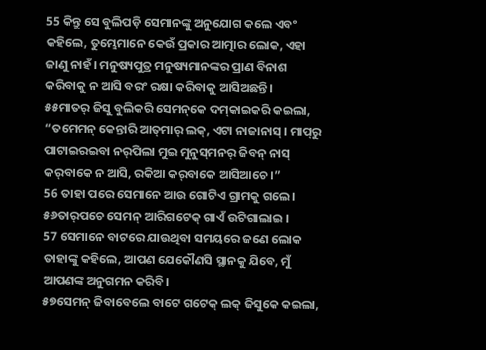55 କିନ୍ତୁ ସେ ବୁଲିପଡ଼ି ସେମାନଙ୍କୁ ଅନୁଯୋଗ କଲେ ଏବଂ କହିଲେ, ତୁମ୍ଭେମାନେ କେଉଁ ପ୍ରକାର ଆତ୍ମାର ଲୋକ, ଏହା ଜାଣୁ ନାହଁ। ମନୁଷ୍ୟପୁତ୍ର ମନୁଷ୍ୟମାନଙ୍କର ପ୍ରାଣ ବିନାଶ କରିବାକୁ ନ ଆସି ବରଂ ରକ୍ଷା କରିବାକୁ ଆସିଅଛନ୍ତି।
୫୫ମାତର୍‌ ଜିସୁ ବୁଲିକରି ସେମନ୍‌କେ ଦମ୍‌କାଇକରି କଇଲା, “ତମେମନ୍‌ କେନ୍ତାରି ଆତ୍‌ମାର୍‌ ଲକ୍‌, ଏଟା ନାଜାନାସ୍‌ । ମାପ୍‌ରୁ ପାଟାଇରଇବା ନର୍‌ପିଲା ମୁଇ ମୁନୁସ୍‌ମନର୍‌ ଜିବନ୍‌ ନାସ୍‌ କର୍‌ବାକେ ନ ଆସି, ରକିଆ କର୍‌ବାକେ ଆସିଆଚେ ।”
56 ତାହା ପରେ ସେମାନେ ଆଉ ଗୋଟିଏ ଗ୍ରାମକୁ ଗଲେ।
୫୬ତାର୍‌ପଚେ ସେମନ୍‌ ଆରିଗଟେକ୍‌ ଗାଏଁ ଉଟିଗାଲାଇ ।
57 ସେମାନେ ବାଟରେ ଯାଉଥିବା ସମୟରେ ଜଣେ ଲୋକ ତାହାଙ୍କୁ କହିଲେ, ଆପଣ ଯେକୌଣସି ସ୍ଥାନକୁ ଯିବେ, ମୁଁ ଆପଣଙ୍କ ଅନୁଗମନ କରିବି।
୫୭ସେମନ୍‌ ଜିବାବେଲେ ବାଟେ ଗଟେକ୍‌ ଲକ୍‌ ଜିସୁକେ କଇଲା,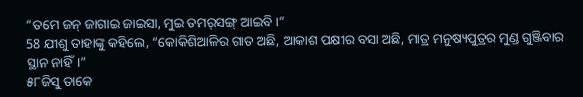“ତମେ ଜନ୍‌ ଜାଗାଇ ଜାଇସା, ମୁଇ ତମର୍‌ସଙ୍ଗ୍‌ ଆଇବି ।”
58 ଯୀଶୁ ତାହାଙ୍କୁ କହିଲେ, “କୋକିଶିଆଳିର ଗାତ ଅଛି, ଆକାଶ ପକ୍ଷୀର ବସା ଅଛି, ମାତ୍ର ମନୁଷ୍ୟପୁତ୍ରର ମୁଣ୍ଡ ଗୁଞ୍ଜିବାର ସ୍ଥାନ ନାହିଁ।”
୫୮ଜିସୁ ତାକେ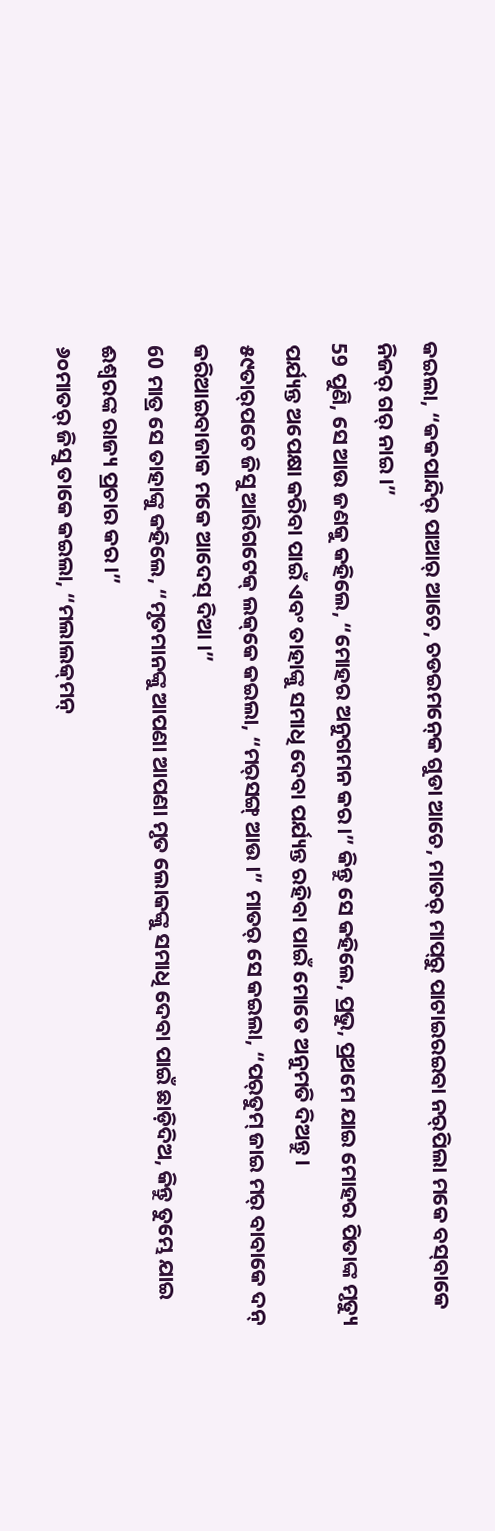କଇଲା, “କକପାନ୍ଦିର୍‌ ପାଆର୍‌ ଆଚେ, ଚଡଇମନ୍‍କେ ଗୁଡା ଆଚେ, ମାତର୍‌ ମାପ୍‌ରୁ ପାଟାଇରଇବା ନର୍‌ପିଲା ମକେ ବସ୍‌ବାକେ ନିଜର୍‌ ଗର୍‌ ନାଇ ।”
59 ପୁଣି, ସେ ଆଉ ଜଣକୁ କହିଲେ, “ମୋହର ଅନୁଗମନ କର।” କିନ୍ତୁ ସେ କହିଲେ, ପ୍ରଭୁ, ପ୍ରଥମେ ଯାଇ ମୋହର ପିତାଙ୍କ ମୃତ୍ୟୁ ପର୍ଯ୍ୟନ୍ତ ଅପେକ୍ଷା କରିବା ପାଇଁ ଏବଂ ତାହାଙ୍କୁ ସମାଧି ଦେବା ପର୍ଯ୍ୟନ୍ତ ରହିବା ପାଇଁ ମୋତେ ଅନୁମତି ଦିଅନ୍ତୁ।
୫୯ତାର୍‌ପଚେ ଜିସୁ ଆରିଗଟେକ୍‌ ଲକ୍‌କେ କଇଲା, “ମର୍‌ସଙ୍ଗ୍‌ ଆଉ ।” ମାତର୍‌ ସେ କଇଲା, “ପର୍‌ତୁମ୍‌ ଜାଇ ମର୍‌ ବାବାକେ ଦନ୍‌ କରିଆଇବାଜାକ ମକେ ଆଦେସ୍‌ ଦିଆ ।”
60 ମାତ୍ର ସେ ତାହାଙ୍କୁ କହିଲେ, “ମୃତମାନଙ୍କୁ ଆପଣା ଆପଣା ମୃତ ଲୋକଙ୍କୁ ସମାଧି ଦେବା ପାଇଁ ଛାଡ଼ିଦିଅ, କିନ୍ତୁ ତୁମ୍ଭେ ଯାଇ ଈଶ୍ବରଙ୍କ ରାଜ୍ୟ ପ୍ରଚାର କର।”
୬୦ମାତର୍‌ ଜିସୁ ତାକେ କଇଲା, “ମଲାଲକ୍‌ମନ୍‌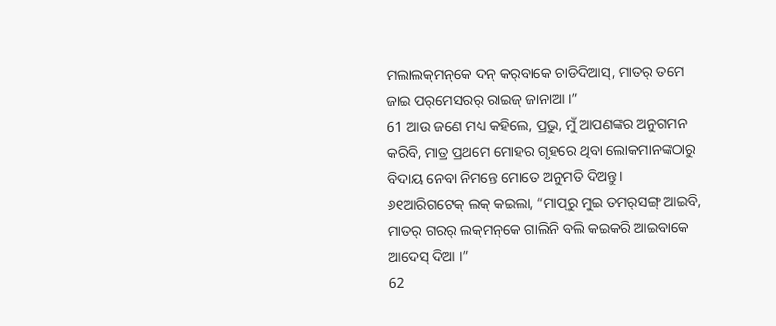ମଲାଲକ୍‌ମନ୍‌କେ ଦନ୍‌ କର୍‌ବାକେ ଚାଡିଦିଆସ୍‌, ମାତର୍‌ ତମେ ଜାଇ ପର୍‌ମେସରର୍‌ ରାଇଜ୍‌ ଜାନାଆ ।”
61 ଆଉ ଜଣେ ମଧ୍ୟ କହିଲେ, ପ୍ରଭୁ, ମୁଁ ଆପଣଙ୍କର ଅନୁଗମନ କରିବି, ମାତ୍ର ପ୍ରଥମେ ମୋହର ଗୃହରେ ଥିବା ଲୋକମାନଙ୍କଠାରୁ ବିଦାୟ ନେବା ନିମନ୍ତେ ମୋତେ ଅନୁମତି ଦିଅନ୍ତୁ।
୬୧ଆରିଗଟେକ୍‌ ଲକ୍‌ କଇଲା, “ମାପ୍‌ରୁ ମୁଇ ତମର୍‌ସଙ୍ଗ୍‌ ଆଇବି, ମାତର୍‌ ଗରର୍‌ ଲକ୍‌ମନ୍‌କେ ଗାଲିନି ବଲି କଇକରି ଆଇବାକେ ଆଦେସ୍‌ ଦିଆ ।”
62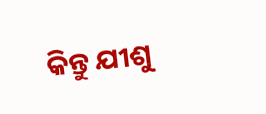କିନ୍ତୁ ଯୀଶୁ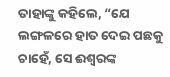ତାହାଙ୍କୁ କହିଲେ, “ଯେ ଲଙ୍ଗଳରେ ହାତ ଦେଇ ପଛକୁ ଚାହେଁ, ସେ ଈଶ୍ବରଙ୍କ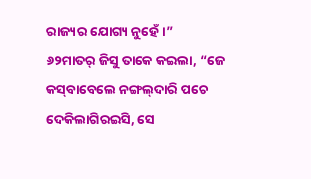ରାଜ୍ୟର ଯୋଗ୍ୟ ନୁହେଁ।”
୬୨ମାତର୍‌ ଜିସୁ ତାକେ କଇଲା, “ଜେ କସ୍‌ବାବେଲେ ନଙ୍ଗଲ୍‌ଦାରି ପଚେ ଦେକିଲାଗିରଇସି, ସେ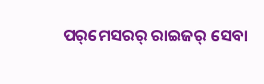ପର୍‌ମେସରର୍‌ ରାଇଜର୍‌ ସେବା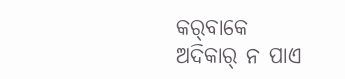କର୍‌ବାକେ ଅଦିକାର୍‍ ନ ପାଏ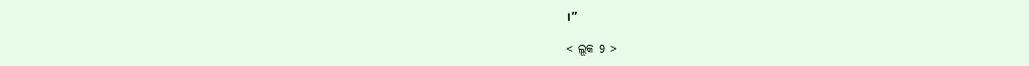।”

< ଲୂକ 9 >